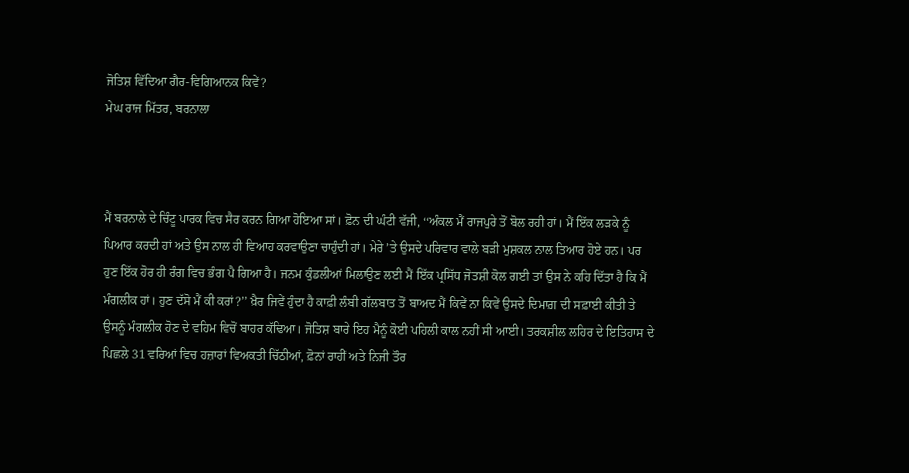ਜੋਤਿਸ਼ ਵਿੱਦਿਆ ਗੈਰ-ਵਿਗਿਆਨਕ ਕਿਵੇਂ?
ਮੇਘ ਰਾਜ ਮਿੱਤਰ, ਬਰਨਾਲਾ



ਮੈਂ ਬਰਨਾਲੇ ਦੇ ਚਿੰਟੂ ਪਾਰਕ ਵਿਚ ਸੈਰ ਕਰਨ ਗਿਆ ਹੋਇਆ ਸਾਂ। ਫ਼ੋਨ ਦੀ ਘੰਟੀ ਵੱਜੀ, ‘‘ਅੰਕਲ ਮੈਂ ਰਾਜਪੁਰੇ ਤੋਂ ਬੋਲ ਰਹੀ ਹਾਂ। ਮੈਂ ਇੱਕ ਲੜਕੇ ਨੂੰ ਪਿਆਰ ਕਰਦੀ ਹਾਂ ਅਤੇ ਉਸ ਨਾਲ ਹੀ ਵਿਆਹ ਕਰਵਾਉਣਾ ਚਾਹੁੰਦੀ ਹਾਂ। ਮੇਰੇ ’ਤੇ ਉਸਦੇ ਪਰਿਵਾਰ ਵਾਲੇ ਬੜੀ ਮੁਸ਼ਕਲ ਨਾਲ ਤਿਆਰ ਹੋਏ ਹਨ। ਪਰ ਹੁਣ ਇੱਕ ਹੋਰ ਹੀ ਰੰਗ ਵਿਚ ਭੰਗ ਪੈ ਗਿਆ ਹੈ। ਜਨਮ ਕੁੰਡਲੀਆਂ ਮਿਲਾਉਣ ਲਈ ਮੈਂ ਇੱਕ ਪ੍ਰਸਿੱਧ ਜੋਤਸ਼ੀ ਕੋਲ ਗਈ ਤਾਂ ਉਸ ਨੇ ਕਹਿ ਦਿੱਤਾ ਹੈ ਕਿ ਮੈਂ ਮੰਗਲੀਕ ਹਾਂ। ਹੁਣ ਦੱਸੋ ਮੈਂ ਕੀ ਕਰਾਂ?’’ ਖ਼ੈਰ ਜਿਵੇਂ ਹੁੰਦਾ ਹੈ ਕਾਫ਼ੀ ਲੰਬੀ ਗੱਲਬਾਤ ਤੋਂ ਬਾਅਦ ਮੈਂ ਕਿਵੇਂ ਨਾ ਕਿਵੇਂ ਉਸਦੇ ਦਿਮਾਗ਼ ਦੀ ਸਫ਼ਾਈ ਕੀਤੀ ਤੇ ਉਸਨੂੰ ਮੰਗਲੀਕ ਹੋਣ ਦੇ ਵਹਿਮ ਵਿਚੋਂ ਬਾਹਰ ਕੱਢਿਆ। ਜੋਤਿਸ਼ ਬਾਰੇ ਇਹ ਮੈਨੂੰ ਕੋਈ ਪਹਿਲੀ ਕਾਲ ਨਹੀਂ ਸੀ ਆਈ। ਤਰਕਸ਼ੀਲ ਲਹਿਰ ਦੇ ਇਤਿਹਾਸ ਦੇ ਪਿਛਲੇ 31 ਵਰਿਆਂ ਵਿਚ ਹਜ਼ਾਰਾਂ ਵਿਅਕਤੀ ਚਿੱਠੀਆਂ, ਫ਼ੋਨਾਂ ਰਾਹੀਂ ਅਤੇ ਨਿਜੀ ਤੌਰ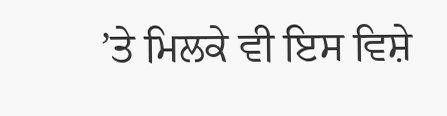’ਤੇ ਮਿਲਕੇ ਵੀ ਇਸ ਵਿਸ਼ੇ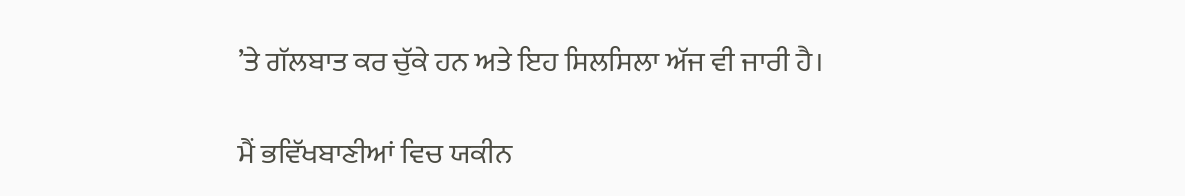’ਤੇ ਗੱਲਬਾਤ ਕਰ ਚੁੱਕੇ ਹਨ ਅਤੇ ਇਹ ਸਿਲਸਿਲਾ ਅੱਜ ਵੀ ਜਾਰੀ ਹੈ।

ਮੈਂ ਭਵਿੱਖਬਾਣੀਆਂ ਵਿਚ ਯਕੀਨ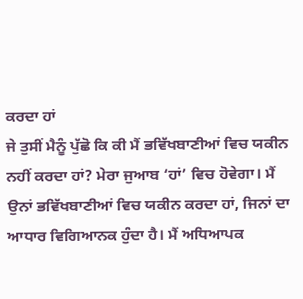ਕਰਦਾ ਹਾਂ
ਜੇ ਤੁਸੀਂ ਮੈਨੂੰ ਪੁੱਛੋ ਕਿ ਕੀ ਮੈਂ ਭਵਿੱਖਬਾਣੀਆਂ ਵਿਚ ਯਕੀਨ ਨਹੀਂ ਕਰਦਾ ਹਾਂ? ਮੇਰਾ ਜੁਆਬ ‘ਹਾਂ’ ਵਿਚ ਹੋਵੇਗਾ। ਮੈਂ ਉਨਾਂ ਭਵਿੱਖਬਾਣੀਆਂ ਵਿਚ ਯਕੀਨ ਕਰਦਾ ਹਾਂ, ਜਿਨਾਂ ਦਾ ਆਧਾਰ ਵਿਗਿਆਨਕ ਹੁੰਦਾ ਹੈ। ਮੈਂ ਅਧਿਆਪਕ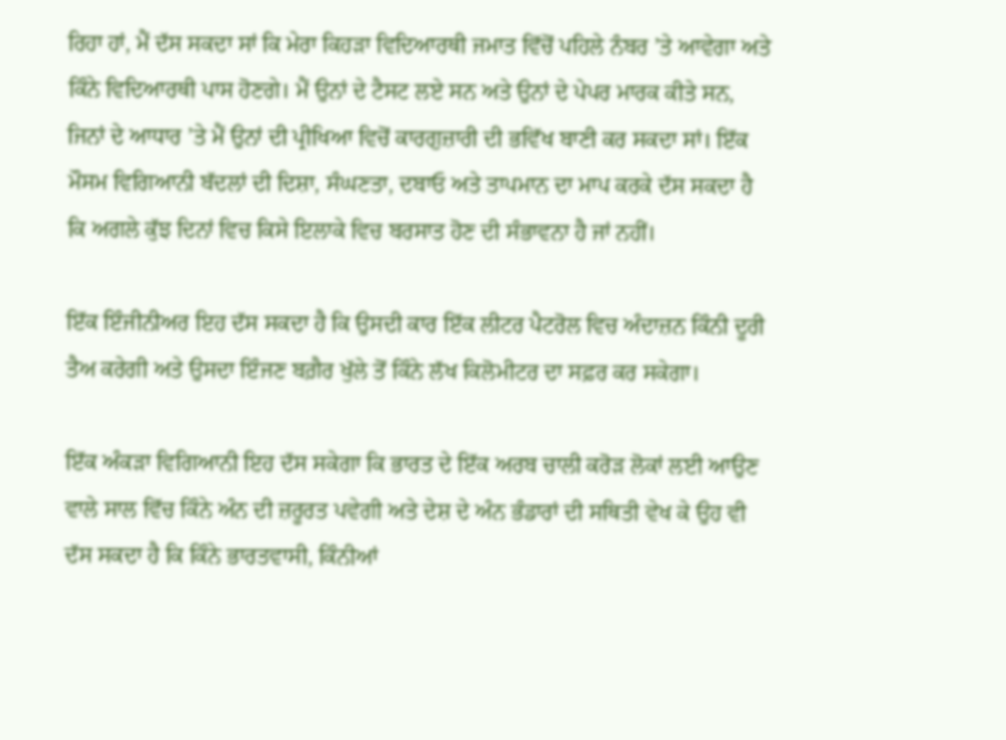ਰਿਹਾ ਹਾਂ, ਮੈਂ ਦੱਸ ਸਕਦਾ ਸਾਂ ਕਿ ਮੇਰਾ ਕਿਹੜਾ ਵਿਦਿਆਰਥੀ ਜਮਾਤ ਵਿੱਚੋਂ ਪਹਿਲੇ ਨੰਬਰ ’ਤੇ ਆਵੇਗਾ ਅਤੇ ਕਿੰਨੇ ਵਿਦਿਆਰਥੀ ਪਾਸ ਹੋਣਗੇ। ਮੈਂ ਉਨਾਂ ਦੇ ਟੈਸਟ ਲਏ ਸਨ ਅਤੇ ਉਨਾਂ ਦੇ ਪੇਪਰ ਮਾਰਕ ਕੀਤੇ ਸਨ, ਜਿਨਾਂ ਦੇ ਆਧਾਰ ’ਤੇ ਮੈਂ ਉਨਾਂ ਦੀ ਪ੍ਰੀਖਿਆ ਵਿਚੋਂ ਕਾਰਗੁਜ਼ਾਰੀ ਦੀ ਭਵਿੱਖ ਬਾਣੀ ਕਰ ਸਕਦਾ ਸਾਂ। ਇੱਕ ਮੌਸਮ ਵਿਗਿਆਨੀ ਬੱਦਲਾਂ ਦੀ ਦਿਸ਼ਾ, ਸੰਘਣਤਾ, ਦਬਾਓ ਅਤੇ ਤਾਪਮਾਨ ਦਾ ਮਾਪ ਕਰਕੇ ਦੱਸ ਸਕਦਾ ਹੈ ਕਿ ਅਗਲੇ ਕੁੱਝ ਦਿਨਾਂ ਵਿਚ ਕਿਸੇ ਇਲਾਕੇ ਵਿਚ ਬਰਸਾਤ ਹੋਣ ਦੀ ਸੰਭਾਵਨਾ ਹੈ ਜਾਂ ਨਹੀਂ।

ਇੱਕ ਇੰਜੀਨੀਅਰ ਇਹ ਦੱਸ ਸਕਦਾ ਹੈ ਕਿ ਉਸਦੀ ਕਾਰ ਇੱਕ ਲੀਟਰ ਪੈਟਰੋਲ ਵਿਚ ਅੰਦਾਜ਼ਨ ਕਿੰਨੀ ਦੂਰੀ ਤੈਅ ਕਰੇਗੀ ਅਤੇ ਉਸਦਾ ਇੰਜਣ ਬਗ਼ੈਰ ਖੁੱਲੇ ਤੋਂ ਕਿੰਨੇ ਲੱਖ ਕਿਲੋਮੀਟਰ ਦਾ ਸਫ਼ਰ ਕਰ ਸਕੇਗਾ।

ਇੱਕ ਅੰਕੜਾ ਵਿਗਿਆਨੀ ਇਹ ਦੱਸ ਸਕੇਗਾ ਕਿ ਭਾਰਤ ਦੇ ਇੱਕ ਅਰਬ ਚਾਲੀ ਕਰੋੜ ਲੋਕਾਂ ਲਈ ਆਉਣ ਵਾਲੇ ਸਾਲ ਵਿੱਚ ਕਿੰਨੇ ਅੰਨ ਦੀ ਜ਼ਰੂਰਤ ਪਵੇਗੀ ਅਤੇ ਦੇਸ਼ ਦੇ ਅੰਨ ਭੰਡਾਰਾਂ ਦੀ ਸਥਿਤੀ ਵੇਖ ਕੇ ਉਹ ਵੀ ਦੱਸ ਸਕਦਾ ਹੈ ਕਿ ਕਿੰਨੇ ਭਾਰਤਵਾਸੀ, ਕਿੰਨੀਆਂ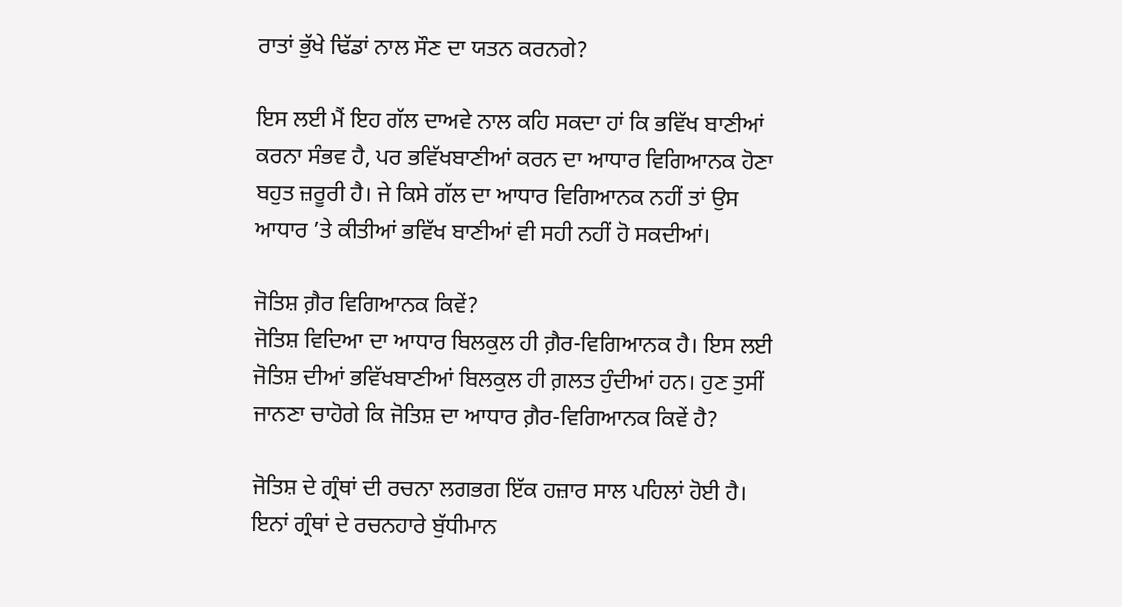ਰਾਤਾਂ ਭੁੱਖੇ ਢਿੱਡਾਂ ਨਾਲ ਸੌਣ ਦਾ ਯਤਨ ਕਰਨਗੇ?

ਇਸ ਲਈ ਮੈਂ ਇਹ ਗੱਲ ਦਾਅਵੇ ਨਾਲ ਕਹਿ ਸਕਦਾ ਹਾਂ ਕਿ ਭਵਿੱਖ ਬਾਣੀਆਂ ਕਰਨਾ ਸੰਭਵ ਹੈ, ਪਰ ਭਵਿੱਖਬਾਣੀਆਂ ਕਰਨ ਦਾ ਆਧਾਰ ਵਿਗਿਆਨਕ ਹੋਣਾ ਬਹੁਤ ਜ਼ਰੂਰੀ ਹੈ। ਜੇ ਕਿਸੇ ਗੱਲ ਦਾ ਆਧਾਰ ਵਿਗਿਆਨਕ ਨਹੀਂ ਤਾਂ ਉਸ ਆਧਾਰ ’ਤੇ ਕੀਤੀਆਂ ਭਵਿੱਖ ਬਾਣੀਆਂ ਵੀ ਸਹੀ ਨਹੀਂ ਹੋ ਸਕਦੀਆਂ।

ਜੋਤਿਸ਼ ਗ਼ੈਰ ਵਿਗਿਆਨਕ ਕਿਵੇਂ?
ਜੋਤਿਸ਼ ਵਿਦਿਆ ਦਾ ਆਧਾਰ ਬਿਲਕੁਲ ਹੀ ਗ਼ੈਰ-ਵਿਗਿਆਨਕ ਹੈ। ਇਸ ਲਈ ਜੋਤਿਸ਼ ਦੀਆਂ ਭਵਿੱਖਬਾਣੀਆਂ ਬਿਲਕੁਲ ਹੀ ਗ਼ਲਤ ਹੁੰਦੀਆਂ ਹਨ। ਹੁਣ ਤੁਸੀਂ ਜਾਨਣਾ ਚਾਹੋਗੇ ਕਿ ਜੋਤਿਸ਼ ਦਾ ਆਧਾਰ ਗ਼ੈਰ-ਵਿਗਿਆਨਕ ਕਿਵੇਂ ਹੈ?

ਜੋਤਿਸ਼ ਦੇ ਗ੍ਰੰਥਾਂ ਦੀ ਰਚਨਾ ਲਗਭਗ ਇੱਕ ਹਜ਼ਾਰ ਸਾਲ ਪਹਿਲਾਂ ਹੋਈ ਹੈ। ਇਨਾਂ ਗ੍ਰੰਥਾਂ ਦੇ ਰਚਨਹਾਰੇ ਬੁੱਧੀਮਾਨ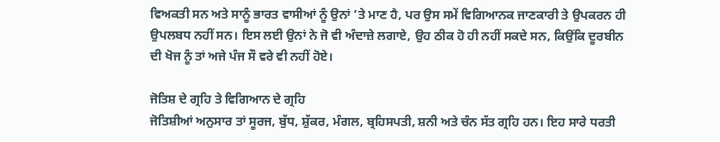ਵਿਅਕਤੀ ਸਨ ਅਤੇ ਸਾਨੂੰ ਭਾਰਤ ਵਾਸੀਆਂ ਨੂੰ ਉਨਾਂ ’ਤੇ ਮਾਣ ਹੈ, ਪਰ ਉਸ ਸਮੇਂ ਵਿਗਿਆਨਕ ਜਾਣਕਾਰੀ ਤੇ ਉਪਕਰਨ ਹੀ ਉਪਲਬਧ ਨਹੀਂ ਸਨ। ਇਸ ਲਈ ਉਨਾਂ ਨੇ ਜੋ ਵੀ ਅੰਦਾਜ਼ੇ ਲਗਾਏ, ਉਹ ਠੀਕ ਹੋ ਹੀ ਨਹੀਂ ਸਕਦੇ ਸਨ, ਕਿਉਂਕਿ ਦੂਰਬੀਨ ਦੀ ਖੋਜ ਨੂੰ ਤਾਂ ਅਜੇ ਪੰਜ ਸੌ ਵਰੇ ਵੀ ਨਹੀਂ ਹੋਏ।

ਜੋਤਿਸ਼ ਦੇ ਗ੍ਰਹਿ ਤੇ ਵਿਗਿਆਨ ਦੇ ਗ੍ਰਹਿ
ਜੋਤਿਸ਼ੀਆਂ ਅਨੁਸਾਰ ਤਾਂ ਸੂਰਜ, ਬੁੱਧ, ਸ਼ੁੱਕਰ, ਮੰਗਲ, ਬ੍ਰਹਿਸਪਤੀ, ਸ਼ਨੀ ਅਤੇ ਚੰਨ ਸੱਤ ਗ੍ਰਹਿ ਹਨ। ਇਹ ਸਾਰੇ ਧਰਤੀ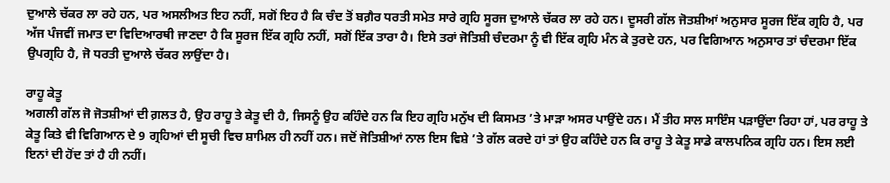ਦੁਆਲੇ ਚੱਕਰ ਲਾ ਰਹੇ ਹਨ, ਪਰ ਅਸਲੀਅਤ ਇਹ ਨਹੀਂ, ਸਗੋਂ ਇਹ ਹੈ ਕਿ ਚੰਦ ਤੋਂ ਬਗ਼ੈਰ ਧਰਤੀ ਸਮੇਤ ਸਾਰੇ ਗ੍ਰਹਿ ਸੂਰਜ ਦੁਆਲੇ ਚੱਕਰ ਲਾ ਰਹੇ ਹਨ। ਦੂਸਰੀ ਗੱਲ ਜੋਤਸ਼ੀਆਂ ਅਨੁਸਾਰ ਸੂਰਜ ਇੱਕ ਗ੍ਰਹਿ ਹੈ, ਪਰ ਅੱਜ ਪੰਜਵੀਂ ਜਮਾਤ ਦਾ ਵਿਦਿਆਰਥੀ ਜਾਣਦਾ ਹੈ ਕਿ ਸੂਰਜ ਇੱਕ ਗ੍ਰਹਿ ਨਹੀਂ, ਸਗੋਂ ਇੱਕ ਤਾਰਾ ਹੈ। ਇਸੇ ਤਰਾਂ ਜੋਤਿਸ਼ੀ ਚੰਦਰਮਾ ਨੂੰ ਵੀ ਇੱਕ ਗ੍ਰਹਿ ਮੰਨ ਕੇ ਤੁਰਦੇ ਹਨ, ਪਰ ਵਿਗਿਆਨ ਅਨੁਸਾਰ ਤਾਂ ਚੰਦਰਮਾ ਇੱਕ ਉਪਗ੍ਰਹਿ ਹੈ, ਜੋ ਧਰਤੀ ਦੁਆਲੇ ਚੱਕਰ ਲਾਉਂਦਾ ਹੈ।

ਰਾਹੂ ਕੇਤੂ
ਅਗਲੀ ਗੱਲ ਜੋ ਜੋਤਸ਼ੀਆਂ ਦੀ ਗ਼ਲਤ ਹੈ, ਉਹ ਰਾਹੂ ਤੇ ਕੇਤੂ ਦੀ ਹੈ, ਜਿਸਨੂੰ ਉਹ ਕਹਿੰਦੇ ਹਨ ਕਿ ਇਹ ਗ੍ਰਹਿ ਮਨੁੱਖ ਦੀ ਕਿਸਮਤ ’ਤੇ ਮਾੜਾ ਅਸਰ ਪਾਉਂਦੇ ਹਨ। ਮੈਂ ਤੀਹ ਸਾਲ ਸਾਇੰਸ ਪੜਾਉਂਦਾ ਰਿਹਾ ਹਾਂ, ਪਰ ਰਾਹੂ ਤੇ ਕੇਤੂ ਕਿਤੇ ਵੀ ਵਿਗਿਆਨ ਦੇ 9 ਗ੍ਰਹਿਆਂ ਦੀ ਸੂਚੀ ਵਿਚ ਸ਼ਾਮਿਲ ਹੀ ਨਹੀਂ ਹਨ। ਜਦੋਂ ਜੋਤਿਸ਼ੀਆਂ ਨਾਲ ਇਸ ਵਿਸ਼ੇ ’ਤੇ ਗੱਲ ਕਰਦੇ ਹਾਂ ਤਾਂ ਉਹ ਕਹਿੰਦੇ ਹਨ ਕਿ ਰਾਹੂ ਤੇ ਕੇਤੂ ਸਾਡੇ ਕਾਲਪਨਿਕ ਗ੍ਰਹਿ ਹਨ। ਇਸ ਲਈ ਇਨਾਂ ਦੀ ਹੋਂਦ ਤਾਂ ਹੈ ਹੀ ਨਹੀਂ।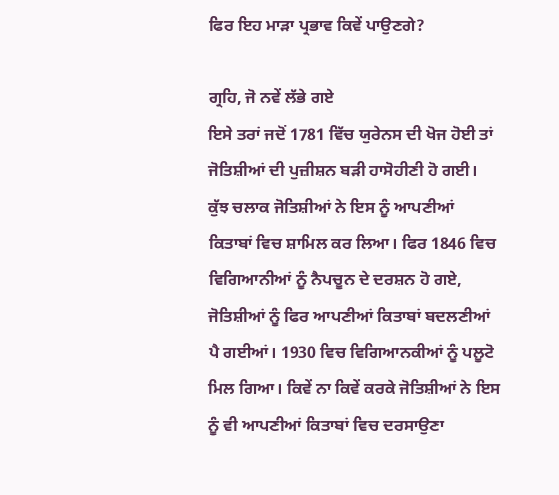ਫਿਰ ਇਹ ਮਾੜਾ ਪ੍ਰਭਾਵ ਕਿਵੇਂ ਪਾਉਣਗੇ?

ਗ੍ਰਹਿ, ਜੋ ਨਵੇਂ ਲੱਭੇ ਗਏ
ਇਸੇ ਤਰਾਂ ਜਦੋਂ 1781 ਵਿੱਚ ਯੁਰੇਨਸ ਦੀ ਖੋਜ ਹੋਈ ਤਾਂ ਜੋਤਿਸ਼ੀਆਂ ਦੀ ਪੁਜ਼ੀਸ਼ਨ ਬੜੀ ਹਾਸੋਹੀਣੀ ਹੋ ਗਈ। ਕੁੱਝ ਚਲਾਕ ਜੋਤਿਸ਼ੀਆਂ ਨੇ ਇਸ ਨੂੰ ਆਪਣੀਆਂ ਕਿਤਾਬਾਂ ਵਿਚ ਸ਼ਾਮਿਲ ਕਰ ਲਿਆ। ਫਿਰ 1846 ਵਿਚ ਵਿਗਿਆਨੀਆਂ ਨੂੰ ਨੈਪਚੂਨ ਦੇ ਦਰਸ਼ਨ ਹੋ ਗਏ, ਜੋਤਿਸ਼ੀਆਂ ਨੂੰ ਫਿਰ ਆਪਣੀਆਂ ਕਿਤਾਬਾਂ ਬਦਲਣੀਆਂ ਪੈ ਗਈਆਂ। 1930 ਵਿਚ ਵਿਗਿਆਨਕੀਆਂ ਨੂੰ ਪਲੂਟੋ ਮਿਲ ਗਿਆ। ਕਿਵੇਂ ਨਾ ਕਿਵੇਂ ਕਰਕੇ ਜੋਤਿਸ਼ੀਆਂ ਨੇ ਇਸ ਨੂੰ ਵੀ ਆਪਣੀਆਂ ਕਿਤਾਬਾਂ ਵਿਚ ਦਰਸਾਉਣਾ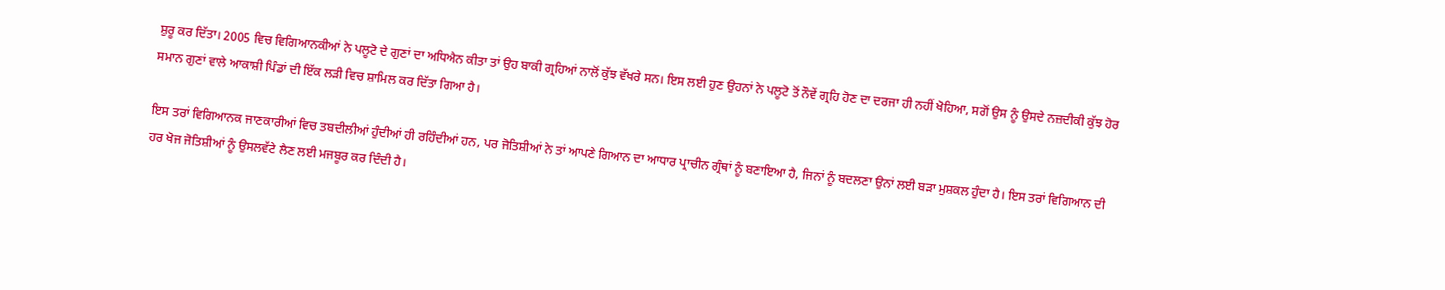ਸ਼ੁਰੂ ਕਰ ਦਿੱਤਾ। 2005 ਵਿਚ ਵਿਗਿਆਨਕੀਆਂ ਨੇ ਪਲੂਟੋ ਦੇ ਗੁਣਾਂ ਦਾ ਅਧਿਐਨ ਕੀਤਾ ਤਾਂ ਉਹ ਬਾਕੀ ਗ੍ਰਹਿਆਂ ਨਾਲੋਂ ਕੁੱਝ ਵੱਖਰੇ ਸਨ। ਇਸ ਲਈ ਹੁਣ ਉਹਨਾਂ ਨੇ ਪਲੂਟੋ ਤੋਂ ਨੌਵੇਂ ਗ੍ਰਹਿ ਹੋਣ ਦਾ ਦਰਜਾ ਹੀ ਨਹੀਂ ਖੋਹਿਆ, ਸਗੋਂ ਉਸ ਨੂੰ ਉਸਦੇ ਨਜ਼ਦੀਕੀ ਕੁੱਝ ਹੋਰ ਸਮਾਨ ਗੁਣਾਂ ਵਾਲੇ ਆਕਾਸ਼ੀ ਪਿੰਡਾਂ ਦੀ ਇੱਕ ਲੜੀ ਵਿਚ ਸ਼ਾਮਿਲ ਕਰ ਦਿੱਤਾ ਗਿਆ ਹੈ।

ਇਸ ਤਰਾਂ ਵਿਗਿਆਨਕ ਜਾਣਕਾਰੀਆਂ ਵਿਚ ਤਬਦੀਲੀਆਂ ਹੁੰਦੀਆਂ ਹੀ ਰਹਿੰਦੀਆਂ ਹਨ, ਪਰ ਜੋਤਿਸ਼ੀਆਂ ਨੇ ਤਾਂ ਆਪਣੇ ਗਿਆਨ ਦਾ ਆਧਾਰ ਪ੍ਰਾਚੀਨ ਗ੍ਰੰਥਾਂ ਨੂੰ ਬਣਾਇਆ ਹੈ, ਜਿਨਾਂ ਨੂੰ ਬਦਲਣਾ ਉਨਾਂ ਲਈ ਬੜਾ ਮੁਸ਼ਕਲ ਹੁੰਦਾ ਹੈ। ਇਸ ਤਰਾਂ ਵਿਗਿਆਨ ਦੀ ਹਰ ਖੋਜ ਜੋਤਿਸ਼ੀਆਂ ਨੂੰ ਉਸਲਵੱਟੇ ਲੈਣ ਲਈ ਮਜਬੂਰ ਕਰ ਦਿੰਦੀ ਹੈ।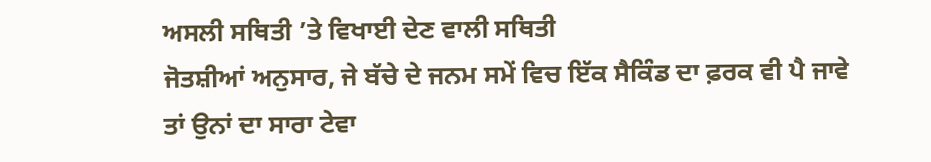ਅਸਲੀ ਸਥਿਤੀ ’ਤੇ ਵਿਖਾਈ ਦੇਣ ਵਾਲੀ ਸਥਿਤੀ
ਜੋਤਸ਼ੀਆਂ ਅਨੁਸਾਰ, ਜੇ ਬੱਚੇ ਦੇ ਜਨਮ ਸਮੇਂ ਵਿਚ ਇੱਕ ਸੈਕਿੰਡ ਦਾ ਫ਼ਰਕ ਵੀ ਪੈ ਜਾਵੇ ਤਾਂ ਉਨਾਂ ਦਾ ਸਾਰਾ ਟੇਵਾ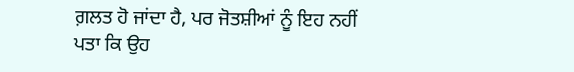ਗ਼ਲਤ ਹੋ ਜਾਂਦਾ ਹੈ, ਪਰ ਜੋਤਸ਼ੀਆਂ ਨੂੰ ਇਹ ਨਹੀਂ ਪਤਾ ਕਿ ਉਹ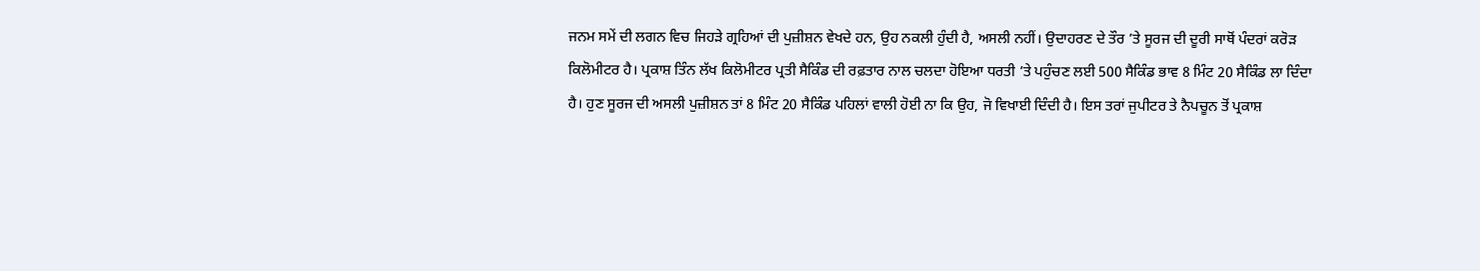ਜਨਮ ਸਮੇਂ ਦੀ ਲਗਨ ਵਿਚ ਜਿਹੜੇ ਗ੍ਰਹਿਆਂ ਦੀ ਪੁਜ਼ੀਸ਼ਨ ਵੇਖਦੇ ਹਨ, ਉਹ ਨਕਲੀ ਹੁੰਦੀ ਹੈ, ਅਸਲੀ ਨਹੀਂ। ਉਦਾਹਰਣ ਦੇ ਤੌਰ ’ਤੇ ਸੂਰਜ ਦੀ ਦੂਰੀ ਸਾਥੋਂ ਪੰਦਰਾਂ ਕਰੋੜ ਕਿਲੋਮੀਟਰ ਹੈ। ਪ੍ਰਕਾਸ਼ ਤਿੰਨ ਲੱਖ ਕਿਲੋਮੀਟਰ ਪ੍ਰਤੀ ਸੈਕਿੰਡ ਦੀ ਰਫ਼ਤਾਰ ਨਾਲ ਚਲਦਾ ਹੋਇਆ ਧਰਤੀ ’ਤੇ ਪਹੁੰਚਣ ਲਈ 500 ਸੈਕਿੰਡ ਭਾਵ 8 ਮਿੰਟ 20 ਸੈਕਿੰਡ ਲਾ ਦਿੰਦਾ ਹੈ। ਹੁਣ ਸੂਰਜ ਦੀ ਅਸਲੀ ਪੁਜ਼ੀਸ਼ਨ ਤਾਂ 8 ਮਿੰਟ 20 ਸੈਕਿੰਡ ਪਹਿਲਾਂ ਵਾਲੀ ਹੋਈ ਨਾ ਕਿ ਉਹ, ਜੋ ਵਿਖਾਈ ਦਿੰਦੀ ਹੈ। ਇਸ ਤਰਾਂ ਜੁਪੀਟਰ ਤੇ ਨੈਪਚੂਨ ਤੋਂ ਪ੍ਰਕਾਸ਼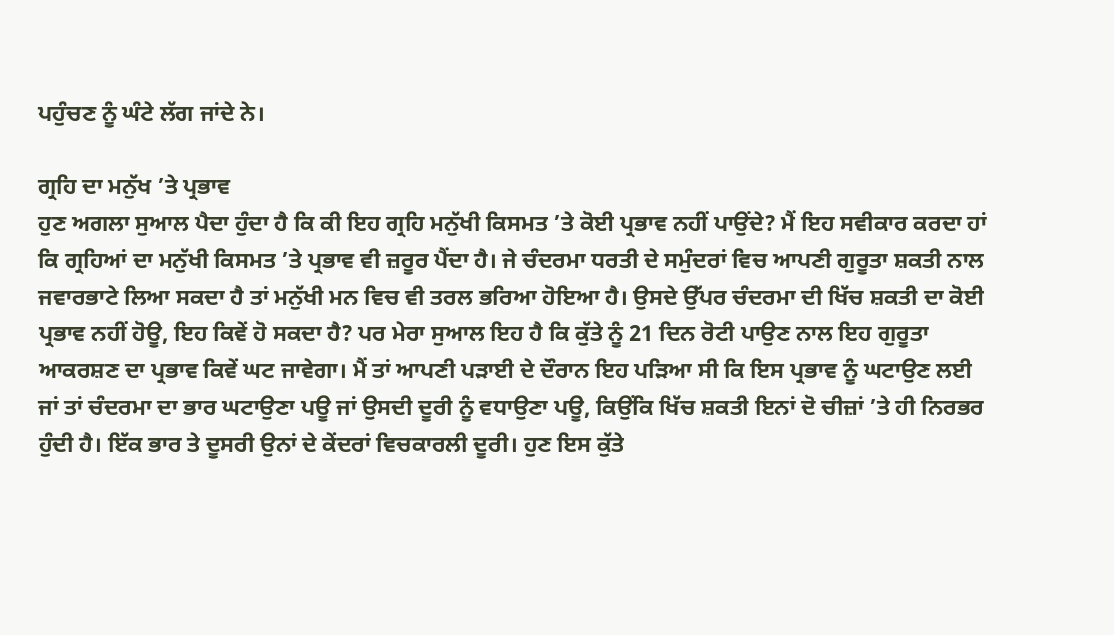ਪਹੁੰਚਣ ਨੂੰ ਘੰਟੇ ਲੱਗ ਜਾਂਦੇ ਨੇ।

ਗ੍ਰਹਿ ਦਾ ਮਨੁੱਖ ’ਤੇ ਪ੍ਰਭਾਵ
ਹੁਣ ਅਗਲਾ ਸੁਆਲ ਪੈਦਾ ਹੁੰਦਾ ਹੈ ਕਿ ਕੀ ਇਹ ਗ੍ਰਹਿ ਮਨੁੱਖੀ ਕਿਸਮਤ ’ਤੇ ਕੋਈ ਪ੍ਰਭਾਵ ਨਹੀਂ ਪਾਉਂਦੇ? ਮੈਂ ਇਹ ਸਵੀਕਾਰ ਕਰਦਾ ਹਾਂ ਕਿ ਗ੍ਰਹਿਆਂ ਦਾ ਮਨੁੱਖੀ ਕਿਸਮਤ ’ਤੇ ਪ੍ਰਭਾਵ ਵੀ ਜ਼ਰੂਰ ਪੈਂਦਾ ਹੈ। ਜੇ ਚੰਦਰਮਾ ਧਰਤੀ ਦੇ ਸਮੁੰਦਰਾਂ ਵਿਚ ਆਪਣੀ ਗੁਰੂਤਾ ਸ਼ਕਤੀ ਨਾਲ ਜਵਾਰਭਾਟੇ ਲਿਆ ਸਕਦਾ ਹੈ ਤਾਂ ਮਨੁੱਖੀ ਮਨ ਵਿਚ ਵੀ ਤਰਲ ਭਰਿਆ ਹੋਇਆ ਹੈ। ਉਸਦੇ ਉੱਪਰ ਚੰਦਰਮਾ ਦੀ ਖਿੱਚ ਸ਼ਕਤੀ ਦਾ ਕੋਈ ਪ੍ਰਭਾਵ ਨਹੀਂ ਹੋਊ, ਇਹ ਕਿਵੇਂ ਹੋ ਸਕਦਾ ਹੈ? ਪਰ ਮੇਰਾ ਸੁਆਲ ਇਹ ਹੈ ਕਿ ਕੁੱਤੇ ਨੂੰ 21 ਦਿਨ ਰੋਟੀ ਪਾਉਣ ਨਾਲ ਇਹ ਗੁਰੂਤਾ ਆਕਰਸ਼ਣ ਦਾ ਪ੍ਰਭਾਵ ਕਿਵੇਂ ਘਟ ਜਾਵੇਗਾ। ਮੈਂ ਤਾਂ ਆਪਣੀ ਪੜਾਈ ਦੇ ਦੌਰਾਨ ਇਹ ਪੜਿਆ ਸੀ ਕਿ ਇਸ ਪ੍ਰਭਾਵ ਨੂੰ ਘਟਾਉਣ ਲਈ ਜਾਂ ਤਾਂ ਚੰਦਰਮਾ ਦਾ ਭਾਰ ਘਟਾਉਣਾ ਪਊ ਜਾਂ ਉਸਦੀ ਦੂਰੀ ਨੂੰ ਵਧਾਉਣਾ ਪਊ, ਕਿਉਂਕਿ ਖਿੱਚ ਸ਼ਕਤੀ ਇਨਾਂ ਦੋ ਚੀਜ਼ਾਂ ’ਤੇ ਹੀ ਨਿਰਭਰ ਹੁੰਦੀ ਹੈ। ਇੱਕ ਭਾਰ ਤੇ ਦੂਸਰੀ ਉਨਾਂ ਦੇ ਕੇਂਦਰਾਂ ਵਿਚਕਾਰਲੀ ਦੂਰੀ। ਹੁਣ ਇਸ ਕੁੱਤੇ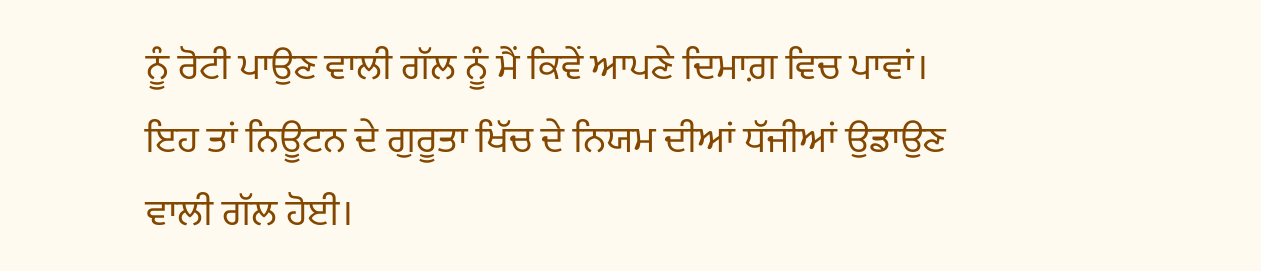ਨੂੰ ਰੋਟੀ ਪਾਉਣ ਵਾਲੀ ਗੱਲ ਨੂੰ ਮੈਂ ਕਿਵੇਂ ਆਪਣੇ ਦਿਮਾਗ਼ ਵਿਚ ਪਾਵਾਂ। ਇਹ ਤਾਂ ਨਿਊਟਨ ਦੇ ਗੁਰੂਤਾ ਖਿੱਚ ਦੇ ਨਿਯਮ ਦੀਆਂ ਧੱਜੀਆਂ ਉਡਾਉਣ ਵਾਲੀ ਗੱਲ ਹੋਈ।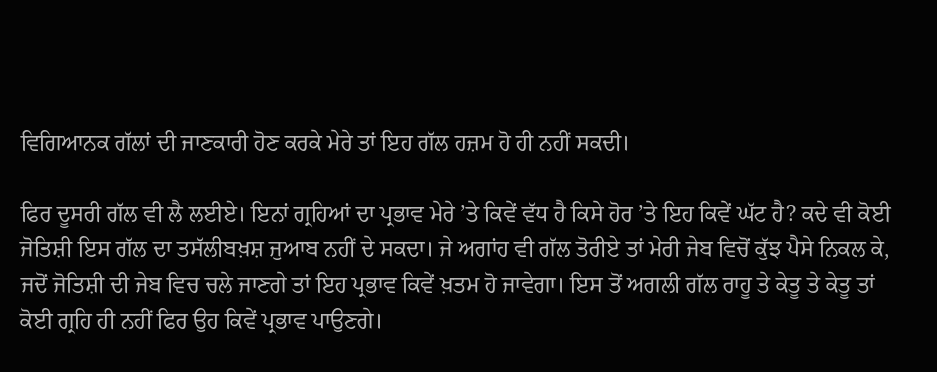ਵਿਗਿਆਨਕ ਗੱਲਾਂ ਦੀ ਜਾਣਕਾਰੀ ਹੋਣ ਕਰਕੇ ਮੇਰੇ ਤਾਂ ਇਹ ਗੱਲ ਹਜ਼ਮ ਹੋ ਹੀ ਨਹੀਂ ਸਕਦੀ।

ਫਿਰ ਦੂਸਰੀ ਗੱਲ ਵੀ ਲੈ ਲਈਏ। ਇਨਾਂ ਗ੍ਰਹਿਆਂ ਦਾ ਪ੍ਰਭਾਵ ਮੇਰੇ ’ਤੇ ਕਿਵੇਂ ਵੱਧ ਹੈ ਕਿਸੇ ਹੋਰ ’ਤੇ ਇਹ ਕਿਵੇਂ ਘੱਟ ਹੈ? ਕਦੇ ਵੀ ਕੋਈ ਜੋਤਿਸ਼ੀ ਇਸ ਗੱਲ ਦਾ ਤਸੱਲੀਬਖ਼ਸ਼ ਜੁਆਬ ਨਹੀਂ ਦੇ ਸਕਦਾ। ਜੇ ਅਗਾਂਹ ਵੀ ਗੱਲ ਤੋਰੀਏ ਤਾਂ ਮੇਰੀ ਜੇਬ ਵਿਚੋਂ ਕੁੱਝ ਪੈਸੇ ਨਿਕਲ ਕੇ, ਜਦੋਂ ਜੋਤਿਸ਼ੀ ਦੀ ਜੇਬ ਵਿਚ ਚਲੇ ਜਾਣਗੇ ਤਾਂ ਇਹ ਪ੍ਰਭਾਵ ਕਿਵੇਂ ਖ਼ਤਮ ਹੋ ਜਾਵੇਗਾ। ਇਸ ਤੋਂ ਅਗਲੀ ਗੱਲ ਰਾਹੂ ਤੇ ਕੇਤੂ ਤੇ ਕੇਤੂ ਤਾਂ ਕੋਈ ਗ੍ਰਹਿ ਹੀ ਨਹੀਂ ਫਿਰ ਉਹ ਕਿਵੇਂ ਪ੍ਰਭਾਵ ਪਾਉਣਗੇ।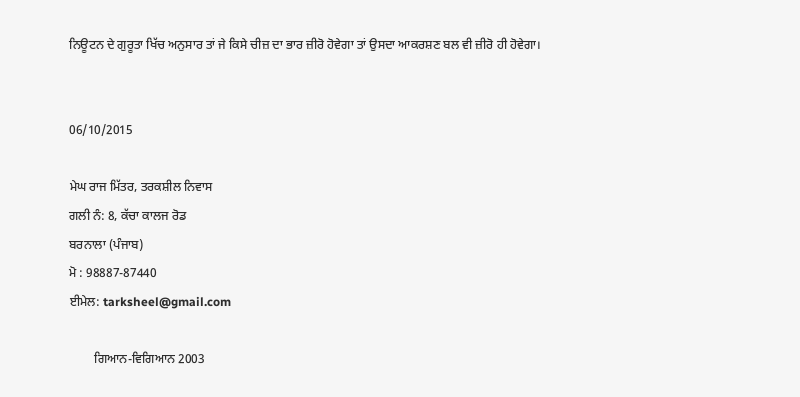ਨਿਊਟਨ ਦੇ ਗੁਰੂਤਾ ਖਿੱਚ ਅਨੁਸਾਰ ਤਾਂ ਜੇ ਕਿਸੇ ਚੀਜ਼ ਦਾ ਭਾਰ ਜ਼ੀਰੋ ਹੋਵੇਗਾ ਤਾਂ ਉਸਦਾ ਆਕਰਸ਼ਣ ਬਲ ਵੀ ਜ਼ੀਰੋ ਹੀ ਹੋਵੇਗਾ।


06/10/2015

ਮੇਘ ਰਾਜ ਮਿੱਤਰ, ਤਰਕਸ਼ੀਲ ਨਿਵਾਸ
ਗਲੀ ਨੰ: 8, ਕੱਚਾ ਕਾਲਜ ਰੋਡ
ਬਰਨਾਲਾ (ਪੰਜਾਬ)
ਮੋ : 98887-87440
ਈਮੇਲ: tarksheel@gmail.com

        ਗਿਆਨ-ਵਿਗਿਆਨ 2003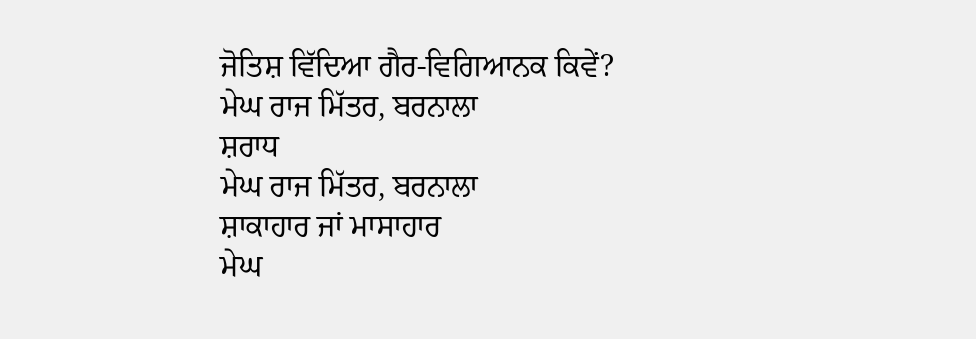ਜੋਤਿਸ਼ ਵਿੱਦਿਆ ਗੈਰ-ਵਿਗਿਆਨਕ ਕਿਵੇਂ?
ਮੇਘ ਰਾਜ ਮਿੱਤਰ, ਬਰਨਾਲਾ
ਸ਼ਰਾਧ
ਮੇਘ ਰਾਜ ਮਿੱਤਰ, ਬਰਨਾਲਾ
ਸ਼ਾਕਾਹਾਰ ਜਾਂ ਮਾਸਾਹਾਰ
ਮੇਘ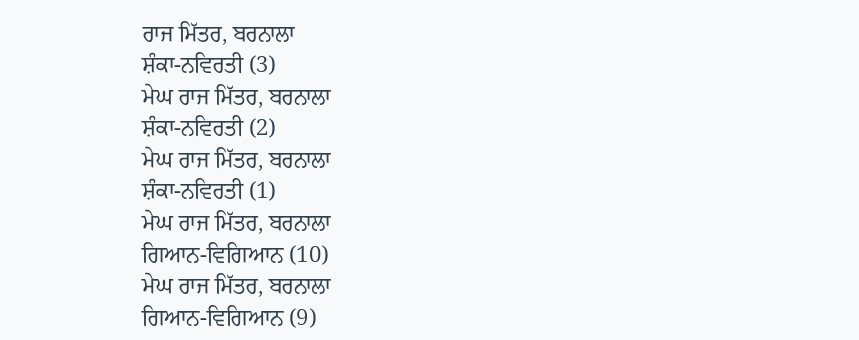ਰਾਜ ਮਿੱਤਰ, ਬਰਨਾਲਾ
ਸ਼ੰਕਾ-ਨਵਿਰਤੀ (3)
ਮੇਘ ਰਾਜ ਮਿੱਤਰ, ਬਰਨਾਲਾ
ਸ਼ੰਕਾ-ਨਵਿਰਤੀ (2)
ਮੇਘ ਰਾਜ ਮਿੱਤਰ, ਬਰਨਾਲਾ
ਸ਼ੰਕਾ-ਨਵਿਰਤੀ (1)
ਮੇਘ ਰਾਜ ਮਿੱਤਰ, ਬਰਨਾਲਾ
ਗਿਆਨ-ਵਿਗਿਆਨ (10)
ਮੇਘ ਰਾਜ ਮਿੱਤਰ, ਬਰਨਾਲਾ
ਗਿਆਨ-ਵਿਗਿਆਨ (9)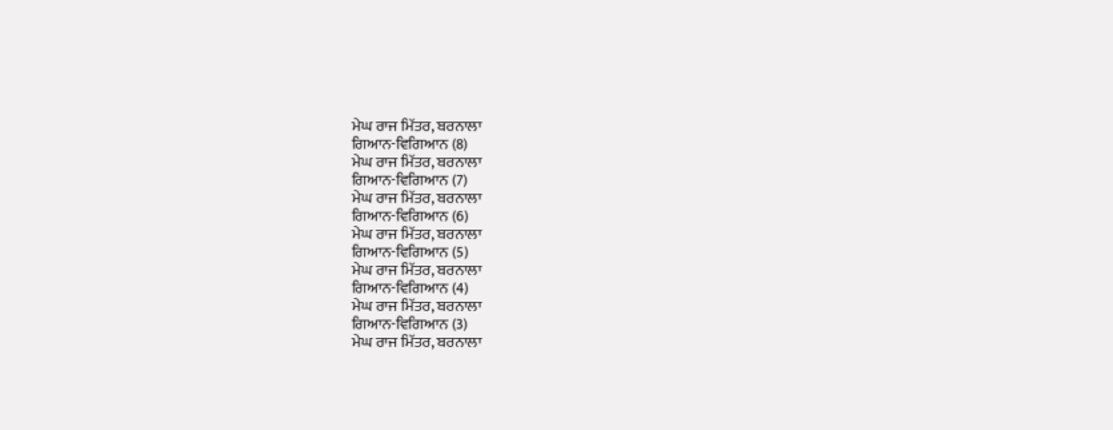ਮੇਘ ਰਾਜ ਮਿੱਤਰ, ਬਰਨਾਲਾ
ਗਿਆਨ-ਵਿਗਿਆਨ (8)
ਮੇਘ ਰਾਜ ਮਿੱਤਰ, ਬਰਨਾਲਾ
ਗਿਆਨ-ਵਿਗਿਆਨ (7)
ਮੇਘ ਰਾਜ ਮਿੱਤਰ, ਬਰਨਾਲਾ
ਗਿਆਨ-ਵਿਗਿਆਨ (6)
ਮੇਘ ਰਾਜ ਮਿੱਤਰ, ਬਰਨਾਲਾ
ਗਿਆਨ-ਵਿਗਿਆਨ (5)
ਮੇਘ ਰਾਜ ਮਿੱਤਰ, ਬਰਨਾਲਾ
ਗਿਆਨ-ਵਿਗਿਆਨ (4)
ਮੇਘ ਰਾਜ ਮਿੱਤਰ, ਬਰਨਾਲਾ
ਗਿਆਨ-ਵਿਗਿਆਨ (3)
ਮੇਘ ਰਾਜ ਮਿੱਤਰ, ਬਰਨਾਲਾ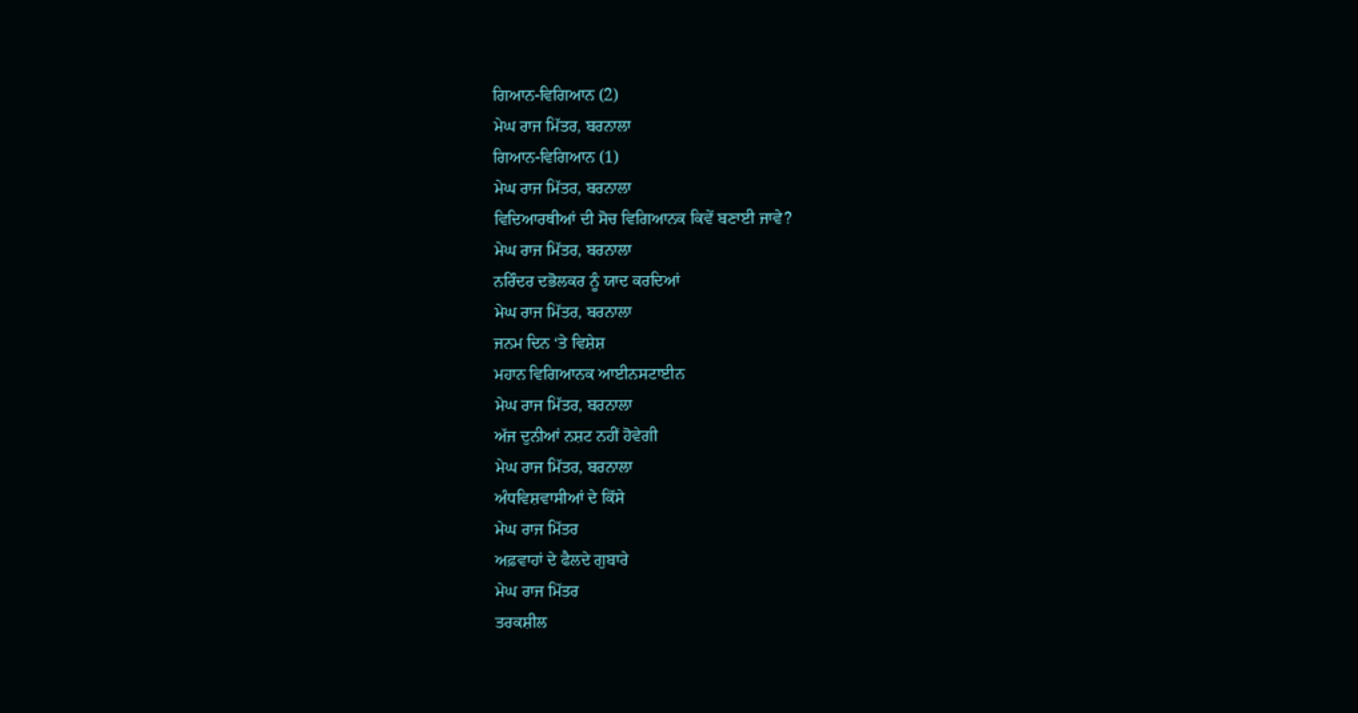ਗਿਆਨ-ਵਿਗਿਆਨ (2)
ਮੇਘ ਰਾਜ ਮਿੱਤਰ, ਬਰਨਾਲਾ
ਗਿਆਨ-ਵਿਗਿਆਨ (1)
ਮੇਘ ਰਾਜ ਮਿੱਤਰ, ਬਰਨਾਲਾ
ਵਿਦਿਆਰਥੀਆਂ ਦੀ ਸੋਚ ਵਿਗਿਆਨਕ ਕਿਵੇਂ ਬਣਾਈ ਜਾਵੇ?
ਮੇਘ ਰਾਜ ਮਿੱਤਰ, ਬਰਨਾਲਾ
ਨਰਿੰਦਰ ਦਭੋਲਕਰ ਨੂੰ ਯਾਦ ਕਰਦਿਆਂ
ਮੇਘ ਰਾਜ ਮਿੱਤਰ, ਬਰਨਾਲਾ
ਜਨਮ ਦਿਨ ‘ਤੇ ਵਿਸ਼ੇਸ਼
ਮਹਾਨ ਵਿਗਿਆਨਕ ਆਈਨਸਟਾਈਨ
ਮੇਘ ਰਾਜ ਮਿੱਤਰ, ਬਰਨਾਲਾ
ਅੱਜ ਦੁਨੀਆਂ ਨਸ਼ਟ ਨਹੀਂ ਹੋਵੇਗੀ
ਮੇਘ ਰਾਜ ਮਿੱਤਰ, ਬਰਨਾਲਾ
ਅੰਧਵਿਸ਼ਵਾਸੀਆਂ ਦੇ ਕਿੱਸੇ
ਮੇਘ ਰਾਜ ਮਿੱਤਰ
ਅਫ਼ਵਾਹਾਂ ਦੇ ਫੈਲਦੇ ਗੁਬਾਰੇ
ਮੇਘ ਰਾਜ ਮਿੱਤਰ
ਤਰਕਸ਼ੀਲ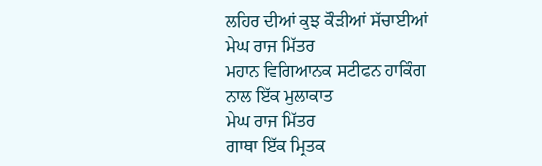ਲਹਿਰ ਦੀਆਂ ਕੁਝ ਕੌੜੀਆਂ ਸੱਚਾਈਆਂ
ਮੇਘ ਰਾਜ ਮਿੱਤਰ
ਮਹਾਨ ਵਿਗਿਆਨਕ ਸਟੀਫਨ ਹਾਕਿੰਗ ਨਾਲ ਇੱਕ ਮੁਲਾਕਾਤ
ਮੇਘ ਰਾਜ ਮਿੱਤਰ
ਗਾਥਾ ਇੱਕ ਮ੍ਰਿਤਕ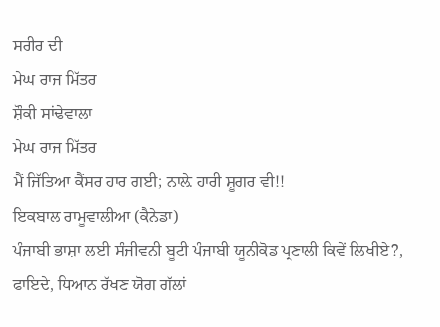ਸਰੀਰ ਦੀ
ਮੇਘ ਰਾਜ ਮਿੱਤਰ
ਸ਼ੌਕੀ ਸਾਂਢੇਵਾਲਾ
ਮੇਘ ਰਾਜ ਮਿੱਤਰ
ਮੈਂ ਜਿੱਤਿਆ ਕੈਂਸਰ ਹਾਰ ਗਈ; ਨਾਲ਼ੇ ਹਾਰੀ ਸ਼ੂਗਰ ਵੀ!!
ਇਕਬਾਲ ਰਾਮੂਵਾਲੀਆ (ਕੈਨੇਡਾ)
ਪੰਜਾਬੀ ਭਾਸ਼ਾ ਲਈ ਸੰਜੀਵਨੀ ਬੂਟੀ ਪੰਜਾਬੀ ਯੂਨੀਕੋਡ ਪ੍ਰਣਾਲੀ ਕਿਵੇਂ ਲਿਖੀਏ?, ਫਾਇਦੇ, ਧਿਆਨ ਰੱਖਣ ਯੋਗ ਗੱਲਾਂ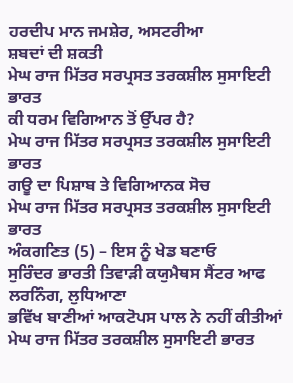ਹਰਦੀਪ ਮਾਨ ਜਮਸ਼ੇਰ, ਅਸਟਰੀਆ
ਸ਼ਬਦਾਂ ਦੀ ਸ਼ਕਤੀ
ਮੇਘ ਰਾਜ ਮਿੱਤਰ ਸਰਪ੍ਰਸਤ ਤਰਕਸ਼ੀਲ ਸੁਸਾਇਟੀ ਭਾਰਤ
ਕੀ ਧਰਮ ਵਿਗਿਆਨ ਤੋਂ ਉੱਪਰ ਹੈ?
ਮੇਘ ਰਾਜ ਮਿੱਤਰ ਸਰਪ੍ਰਸਤ ਤਰਕਸ਼ੀਲ ਸੁਸਾਇਟੀ ਭਾਰਤ
ਗਊ ਦਾ ਪਿਸ਼ਾਬ ਤੇ ਵਿਗਿਆਨਕ ਸੋਚ
ਮੇਘ ਰਾਜ ਮਿੱਤਰ ਸਰਪ੍ਰਸਤ ਤਰਕਸ਼ੀਲ ਸੁਸਾਇਟੀ ਭਾਰਤ
ਅੰਕਗਣਿਤ (5) – ਇਸ ਨੂੰ ਖੇਡ ਬਣਾਓ
ਸੁਰਿੰਦਰ ਭਾਰਤੀ ਤਿਵਾੜੀ ਕਯੁਮੈਥਸ ਸੈਂਟਰ ਆਫ ਲਰਨਿੰਗ, ਲੁਧਿਆਣਾ
ਭਵਿੱਖ ਬਾਣੀਆਂ ਆਕਟੋਪਸ ਪਾਲ ਨੇ ਨਹੀਂ ਕੀਤੀਆਂ
ਮੇਘ ਰਾਜ ਮਿੱਤਰ ਤਰਕਸ਼ੀਲ ਸੁਸਾਇਟੀ ਭਾਰਤ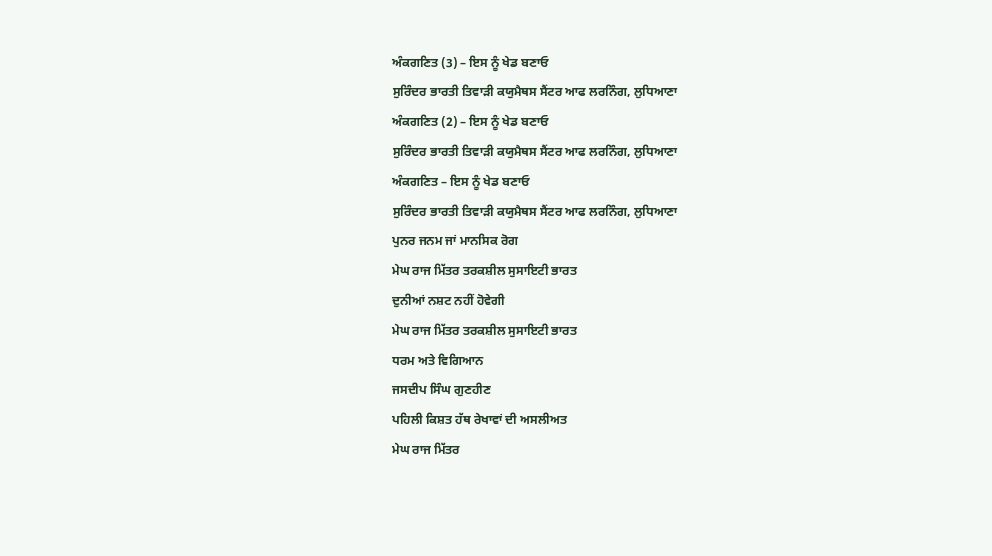ਅੰਕਗਣਿਤ (3) – ਇਸ ਨੂੰ ਖੇਡ ਬਣਾਓ
ਸੁਰਿੰਦਰ ਭਾਰਤੀ ਤਿਵਾੜੀ ਕਯੁਮੈਥਸ ਸੈਂਟਰ ਆਫ ਲਰਨਿੰਗ, ਲੁਧਿਆਣਾ
ਅੰਕਗਣਿਤ (2) – ਇਸ ਨੂੰ ਖੇਡ ਬਣਾਓ
ਸੁਰਿੰਦਰ ਭਾਰਤੀ ਤਿਵਾੜੀ ਕਯੁਮੈਥਸ ਸੈਂਟਰ ਆਫ ਲਰਨਿੰਗ, ਲੁਧਿਆਣਾ
ਅੰਕਗਣਿਤ – ਇਸ ਨੂੰ ਖੇਡ ਬਣਾਓ
ਸੁਰਿੰਦਰ ਭਾਰਤੀ ਤਿਵਾੜੀ ਕਯੁਮੈਥਸ ਸੈਂਟਰ ਆਫ ਲਰਨਿੰਗ, ਲੁਧਿਆਣਾ
ਪੁਨਰ ਜਨਮ ਜਾਂ ਮਾਨਸਿਕ ਰੋਗ
ਮੇਘ ਰਾਜ ਮਿੱਤਰ ਤਰਕਸ਼ੀਲ ਸੁਸਾਇਟੀ ਭਾਰਤ
ਦੁਨੀਆਂ ਨਸ਼ਟ ਨਹੀਂ ਹੋਵੇਗੀ
ਮੇਘ ਰਾਜ ਮਿੱਤਰ ਤਰਕਸ਼ੀਲ ਸੁਸਾਇਟੀ ਭਾਰਤ
ਧਰਮ ਅਤੇ ਵਿਗਿਆਨ
ਜਸਦੀਪ ਸਿੰਘ ਗੁਣਹੀਣ
ਪਹਿਲੀ ਕਿਸ਼ਤ ਹੱਥ ਰੇਖਾਵਾਂ ਦੀ ਅਸਲੀਅਤ
ਮੇਘ ਰਾਜ ਮਿੱਤਰ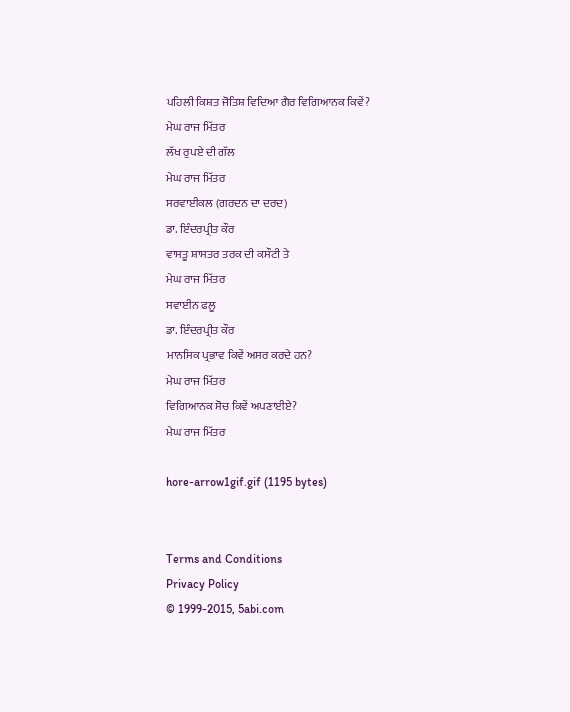ਪਹਿਲੀ ਕਿਸ਼ਤ ਜੋਤਿਸ਼ ਵਿਦਿਆ ਗੈਰ ਵਿਗਿਆਨਕ ਕਿਵੇਂ?
ਮੇਘ ਰਾਜ ਮਿੱਤਰ
ਲੱਖ ਰੁਪਏ ਦੀ ਗੱਲ
ਮੇਘ ਰਾਜ ਮਿੱਤਰ
ਸਰਵਾਈਕਲ (ਗਰਦਨ ਦਾ ਦਰਦ)
ਡਾ. ਇੰਦਰਪ੍ਰੀਤ ਕੌਰ
ਵਾਸਤੂ ਸ਼ਾਸਤਰ ਤਰਕ ਦੀ ਕਸੌਟੀ ਤੇ
ਮੇਘ ਰਾਜ ਮਿੱਤਰ
ਸਵਾਈਨ ਫਲੂ
ਡਾ. ਇੰਦਰਪ੍ਰੀਤ ਕੌਰ
ਮਾਨਸਿਕ ਪ੍ਰਭਾਵ ਕਿਵੇਂ ਅਸਰ ਕਰਦੇ ਹਨ?
ਮੇਘ ਰਾਜ ਮਿੱਤਰ
ਵਿਗਿਆਨਕ ਸੋਚ ਕਿਵੇਂ ਅਪਣਾਈਏ?
ਮੇਘ ਰਾਜ ਮਿੱਤਰ

hore-arrow1gif.gif (1195 bytes)


Terms and Conditions
Privacy Policy
© 1999-2015, 5abi.com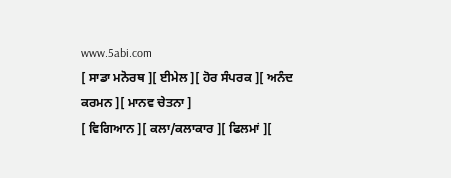www.5abi.com
[ ਸਾਡਾ ਮਨੋਰਥ ][ ਈਮੇਲ ][ ਹੋਰ ਸੰਪਰਕ ][ ਅਨੰਦ ਕਰਮਨ ][ ਮਾਨਵ ਚੇਤਨਾ ]
[ ਵਿਗਿਆਨ ][ ਕਲਾ/ਕਲਾਕਾਰ ][ ਫਿਲਮਾਂ ][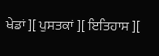ਖੇਡਾਂ ][ ਪੁਸਤਕਾਂ ][ ਇਤਿਹਾਸ ][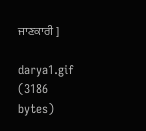ਜਾਣਕਾਰੀ ]

darya1.gif (3186 bytes)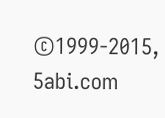©1999-2015, 5abi.com